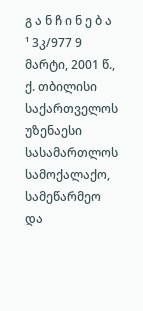გ ა ნ ჩ ი ნ ე ბ ა
¹ 3კ/977 9 მარტი, 2001 წ., ქ. თბილისი
საქართველოს უზენაესი სასამართლოს სამოქალაქო, სამეწარმეო და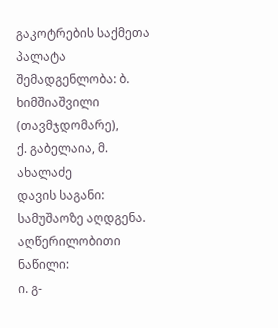გაკოტრების საქმეთა პალატა
შემადგენლობა: ბ. ხიმშიაშვილი (თავმჯდომარე),
ქ. გაბელაია, მ. ახალაძე
დავის საგანი: სამუშაოზე აღდგენა.
აღწერილობითი ნაწილი:
ი. გ-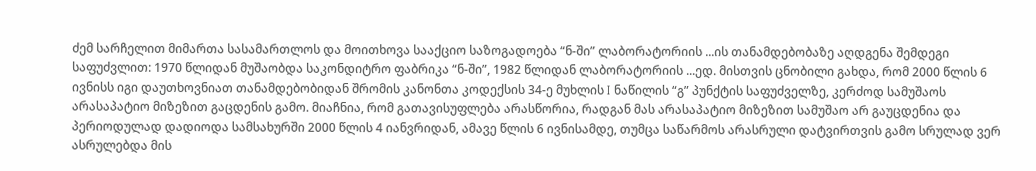ძემ სარჩელით მიმართა სასამართლოს და მოითხოვა სააქციო საზოგადოება “ნ-ში” ლაბორატორიის ...ის თანამდებობაზე აღდგენა შემდეგი საფუძვლით: 1970 წლიდან მუშაობდა საკონდიტრო ფაბრიკა “ნ-ში”, 1982 წლიდან ლაბორატორიის ...ედ. მისთვის ცნობილი გახდა, რომ 2000 წლის 6 ივნისს იგი დაუთხოვნიათ თანამდებობიდან შრომის კანონთა კოდექსის 34-ე მუხლის I ნაწილის “გ” პუნქტის საფუძველზე, კერძოდ სამუშაოს არასაპატიო მიზეზით გაცდენის გამო. მიაჩნია, რომ გათავისუფლება არასწორია, რადგან მას არასაპატიო მიზეზით სამუშაო არ გაუცდენია და პერიოდულად დადიოდა სამსახურში 2000 წლის 4 იანვრიდან, ამავე წლის 6 ივნისამდე, თუმცა საწარმოს არასრული დატვირთვის გამო სრულად ვერ ასრულებდა მის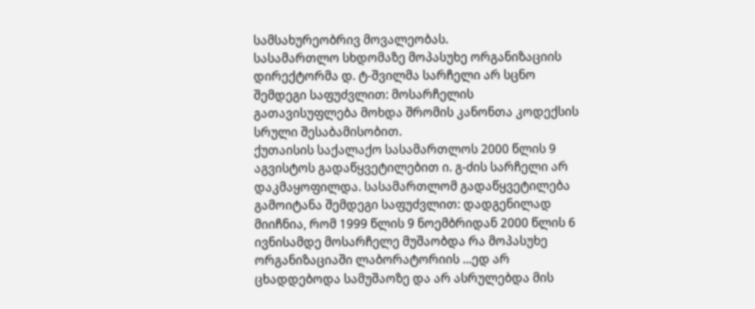სამსახურეობრივ მოვალეობას.
სასამართლო სხდომაზე მოპასუხე ორგანიზაციის დირექტორმა დ. ტ-შვილმა სარჩელი არ სცნო შემდეგი საფუძვლით: მოსარჩელის გათავისუფლება მოხდა შრომის კანონთა კოდექსის სრული შესაბამისობით.
ქუთაისის საქალაქო სასამართლოს 2000 წლის 9 აგვისტოს გადაწყვეტილებით ი. გ-ძის სარჩელი არ დაკმაყოფილდა. სასამართლომ გადაწყვეტილება გამოიტანა შემდეგი საფუძვლით: დადგენილად მიიჩნია, რომ 1999 წლის 9 ნოემბრიდან 2000 წლის 6 ივნისამდე მოსარჩელე მუშაობდა რა მოპასუხე ორგანიზაციაში ლაბორატორიის ...ედ არ ცხადდებოდა სამუშაოზე და არ ასრულებდა მის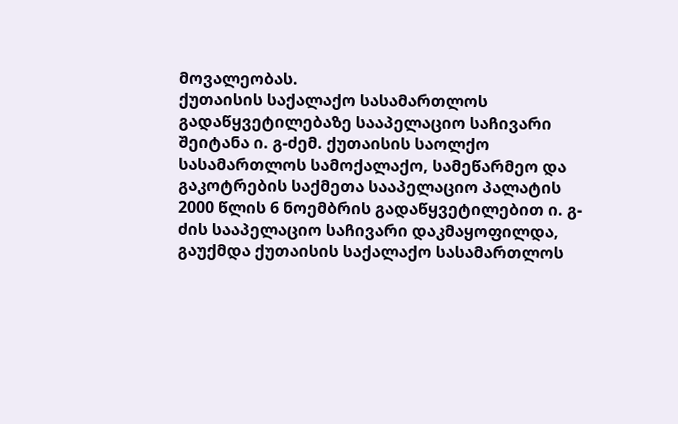მოვალეობას.
ქუთაისის საქალაქო სასამართლოს გადაწყვეტილებაზე სააპელაციო საჩივარი შეიტანა ი. გ-ძემ. ქუთაისის საოლქო სასამართლოს სამოქალაქო, სამეწარმეო და გაკოტრების საქმეთა სააპელაციო პალატის 2000 წლის 6 ნოემბრის გადაწყვეტილებით ი. გ-ძის სააპელაციო საჩივარი დაკმაყოფილდა, გაუქმდა ქუთაისის საქალაქო სასამართლოს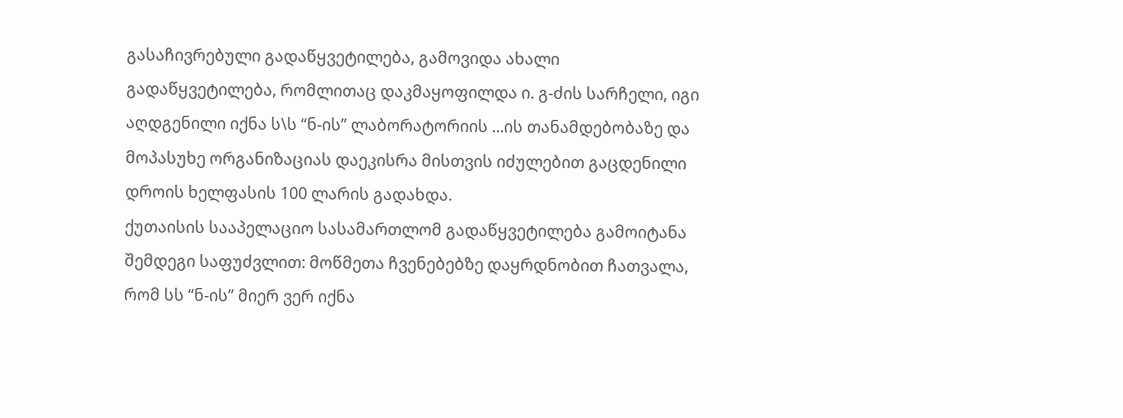გასაჩივრებული გადაწყვეტილება, გამოვიდა ახალი გადაწყვეტილება, რომლითაც დაკმაყოფილდა ი. გ-ძის სარჩელი, იგი აღდგენილი იქნა ს\ს “ნ-ის” ლაბორატორიის ...ის თანამდებობაზე და მოპასუხე ორგანიზაციას დაეკისრა მისთვის იძულებით გაცდენილი დროის ხელფასის 100 ლარის გადახდა.
ქუთაისის სააპელაციო სასამართლომ გადაწყვეტილება გამოიტანა შემდეგი საფუძვლით: მოწმეთა ჩვენებებზე დაყრდნობით ჩათვალა, რომ სს “ნ-ის” მიერ ვერ იქნა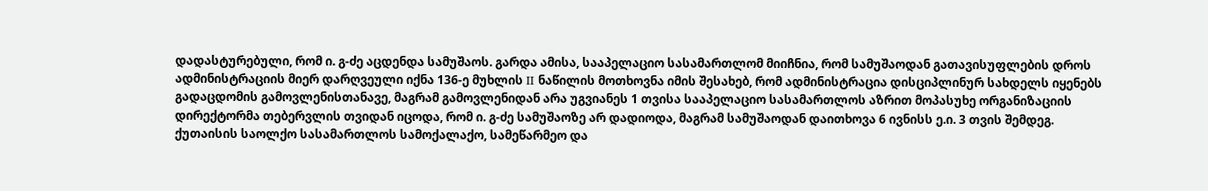დადასტურებული, რომ ი. გ-ძე აცდენდა სამუშაოს. გარდა ამისა, სააპელაციო სასამართლომ მიიჩნია, რომ სამუშაოდან გათავისუფლების დროს ადმინისტრაციის მიერ დარღვეული იქნა 136-ე მუხლის II ნაწილის მოთხოვნა იმის შესახებ, რომ ადმინისტრაცია დისციპლინურ სახდელს იყენებს გადაცდომის გამოვლენისთანავე, მაგრამ გამოვლენიდან არა უგვიანეს 1 თვისა სააპელაციო სასამართლოს აზრით მოპასუხე ორგანიზაციის დირექტორმა თებერვლის თვიდან იცოდა, რომ ი. გ-ძე სამუშაოზე არ დადიოდა, მაგრამ სამუშაოდან დაითხოვა 6 ივნისს ე.ი. 3 თვის შემდეგ.
ქუთაისის საოლქო სასამართლოს სამოქალაქო, სამეწარმეო და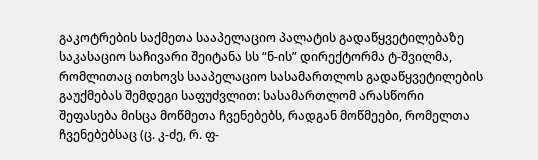გაკოტრების საქმეთა სააპელაციო პალატის გადაწყვეტილებაზე საკასაციო საჩივარი შეიტანა სს “ნ-ის” დირექტორმა ტ-შვილმა, რომლითაც ითხოვს სააპელაციო სასამართლოს გადაწყვეტილების გაუქმებას შემდეგი საფუძვლით: სასამართლომ არასწორი შეფასება მისცა მოწმეთა ჩვენებებს, რადგან მოწმეები, რომელთა ჩვენებებსაც (ც. კ-ძე, რ. ფ-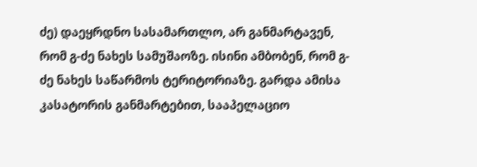ძე) დაეყრდნო სასამართლო, არ განმარტავენ, რომ გ-ძე ნახეს სამუშაოზე. ისინი ამბობენ, რომ გ-ძე ნახეს საწარმოს ტერიტორიაზე. გარდა ამისა კასატორის განმარტებით, სააპელაციო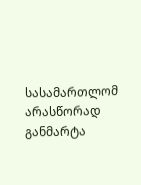სასამართლომ არასწორად განმარტა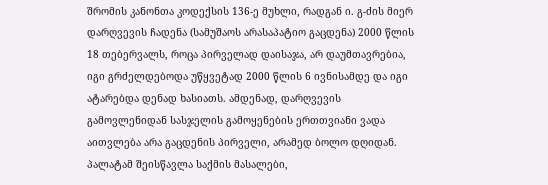შრომის კანონთა კოდექსის 136-ე მუხლი, რადგან ი. გ-ძის მიერ დარღვევის ჩადენა (სამუშაოს არასაპატიო გაცდენა) 2000 წლის 18 თებერვალს, როცა პირველად დაისაჯა, არ დაუმთავრებია, იგი გრძელდებოდა უწყვეტად 2000 წლის 6 ივნისამდე და იგი ატარებდა დენად ხასიათს. ამდენად, დარღვევის გამოვლენიდან სასჯელის გამოყენების ერთთვიანი ვადა აითვლება არა გაცდენის პირველი, არამედ ბოლო დღიდან.
პალატამ შეისწავლა საქმის მასალები,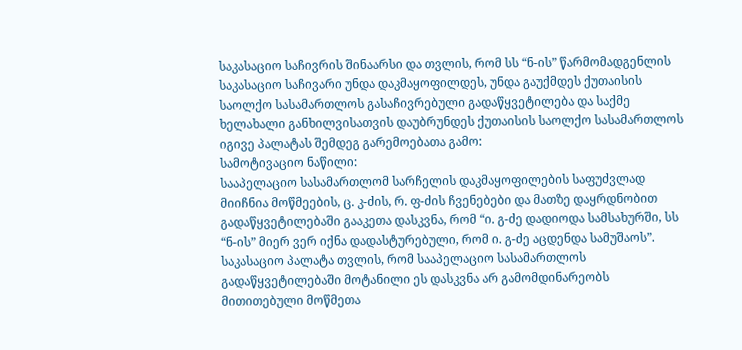საკასაციო საჩივრის შინაარსი და თვლის, რომ სს “ნ-ის” წარმომადგენლის საკასაციო საჩივარი უნდა დაკმაყოფილდეს, უნდა გაუქმდეს ქუთაისის საოლქო სასამართლოს გასაჩივრებული გადაწყვეტილება და საქმე ხელახალი განხილვისათვის დაუბრუნდეს ქუთაისის საოლქო სასამართლოს იგივე პალატას შემდეგ გარემოებათა გამო:
სამოტივაციო ნაწილი:
სააპელაციო სასამართლომ სარჩელის დაკმაყოფილების საფუძვლად მიიჩნია მოწმეების, ც. კ-ძის, რ. ფ-ძის ჩვენებები და მათზე დაყრდნობით გადაწყვეტილებაში გააკეთა დასკვნა, რომ “ი. გ-ძე დადიოდა სამსახურში, სს “ნ-ის” მიერ ვერ იქნა დადასტურებული, რომ ი. გ-ძე აცდენდა სამუშაოს”. საკასაციო პალატა თვლის, რომ სააპელაციო სასამართლოს გადაწყვეტილებაში მოტანილი ეს დასკვნა არ გამომდინარეობს მითითებული მოწმეთა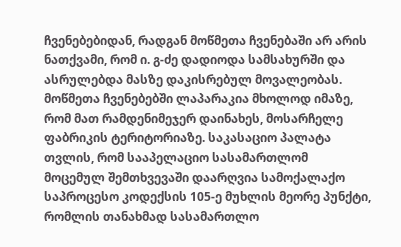ჩვენებებიდან, რადგან მოწმეთა ჩვენებაში არ არის ნათქვამი, რომ ი. გ-ძე დადიოდა სამსახურში და ასრულებდა მასზე დაკისრებულ მოვალეობას. მოწმეთა ჩვენებებში ლაპარაკია მხოლოდ იმაზე, რომ მათ რამდენიმეჯერ დაინახეს, მოსარჩელე ფაბრიკის ტერიტორიაზე. საკასაციო პალატა თვლის, რომ სააპელაციო სასამართლომ მოცემულ შემთხვევაში დაარღვია სამოქალაქო საპროცესო კოდექსის 105-ე მუხლის მეორე პუნქტი, რომლის თანახმად სასამართლო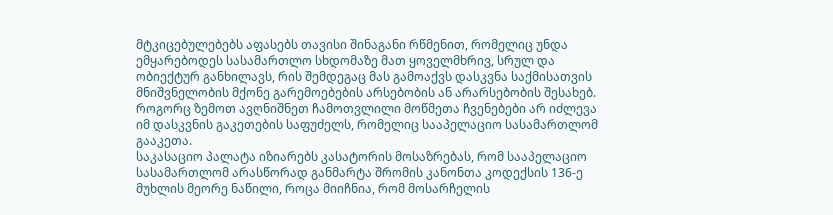მტკიცებულებებს აფასებს თავისი შინაგანი რწმენით, რომელიც უნდა ემყარებოდეს სასამართლო სხდომაზე მათ ყოველმხრივ, სრულ და ობიექტურ განხილავს, რის შემდეგაც მას გამოაქვს დასკვნა საქმისათვის მნიშვნელობის მქონე გარემოებების არსებობის ან არარსებობის შესახებ. როგორც ზემოთ ავღნიშნეთ ჩამოთვლილი მოწმეთა ჩვენებები არ იძლევა იმ დასკვნის გაკეთების საფუძელს, რომელიც სააპელაციო სასამართლომ გააკეთა.
საკასაციო პალატა იზიარებს კასატორის მოსაზრებას, რომ სააპელაციო სასამართლომ არასწორად განმარტა შრომის კანონთა კოდექსის 136-ე მუხლის მეორე ნაწილი, როცა მიიჩნია, რომ მოსარჩელის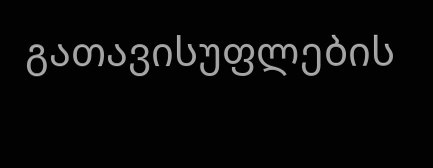გათავისუფლების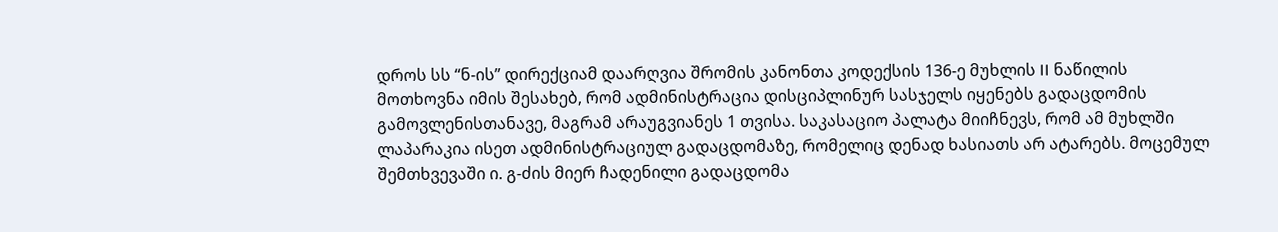დროს სს “ნ-ის” დირექციამ დაარღვია შრომის კანონთა კოდექსის 136-ე მუხლის II ნაწილის მოთხოვნა იმის შესახებ, რომ ადმინისტრაცია დისციპლინურ სასჯელს იყენებს გადაცდომის გამოვლენისთანავე, მაგრამ არაუგვიანეს 1 თვისა. საკასაციო პალატა მიიჩნევს, რომ ამ მუხლში ლაპარაკია ისეთ ადმინისტრაციულ გადაცდომაზე, რომელიც დენად ხასიათს არ ატარებს. მოცემულ შემთხვევაში ი. გ-ძის მიერ ჩადენილი გადაცდომა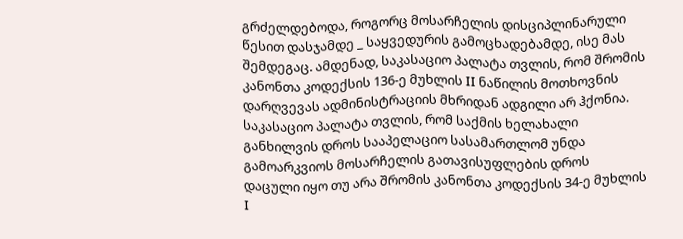გრძელდებოდა, როგორც მოსარჩელის დისციპლინარული წესით დასჯამდე _ საყვედურის გამოცხადებამდე, ისე მას შემდეგაც. ამდენად, საკასაციო პალატა თვლის, რომ შრომის კანონთა კოდექსის 136-ე მუხლის II ნაწილის მოთხოვნის დარღვევას ადმინისტრაციის მხრიდან ადგილი არ ჰქონია.
საკასაციო პალატა თვლის, რომ საქმის ხელახალი განხილვის დროს სააპელაციო სასამართლომ უნდა გამოარკვიოს მოსარჩელის გათავისუფლების დროს დაცული იყო თუ არა შრომის კანონთა კოდექსის 34-ე მუხლის I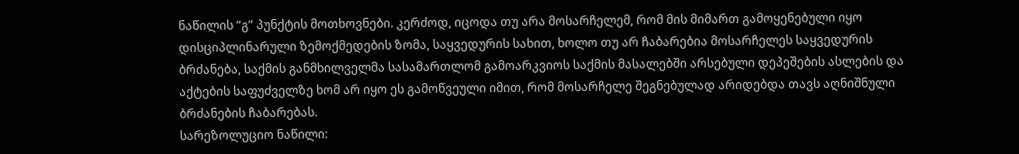ნაწილის “გ” პუნქტის მოთხოვნები. კერძოდ, იცოდა თუ არა მოსარჩელემ, რომ მის მიმართ გამოყენებული იყო დისციპლინარული ზემოქმედების ზომა, საყვედურის სახით, ხოლო თუ არ ჩაბარებია მოსარჩელეს საყვედურის ბრძანება, საქმის განმხილველმა სასამართლომ გამოარკვიოს საქმის მასალებში არსებული დეპეშების ასლების და აქტების საფუძველზე ხომ არ იყო ეს გამოწვეული იმით, რომ მოსარჩელე შეგნებულად არიდებდა თავს აღნიშნული ბრძანების ჩაბარებას.
სარეზოლუციო ნაწილი: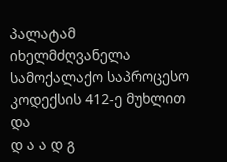პალატამ იხელმძღვანელა სამოქალაქო საპროცესო კოდექსის 412-ე მუხლით და
დ ა ა დ გ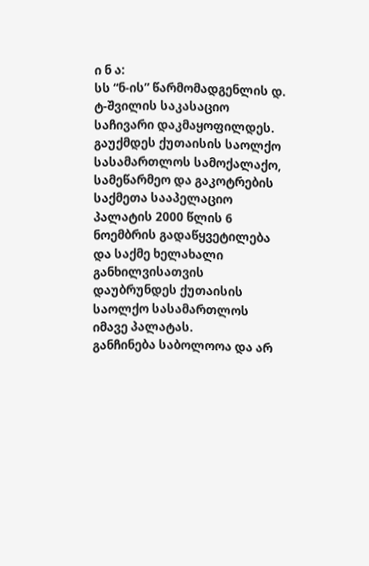ი ნ ა:
სს “ნ-ის” წარმომადგენლის დ. ტ-შვილის საკასაციო საჩივარი დაკმაყოფილდეს.
გაუქმდეს ქუთაისის საოლქო სასამართლოს სამოქალაქო, სამეწარმეო და გაკოტრების საქმეთა სააპელაციო პალატის 2000 წლის 6 ნოემბრის გადაწყვეტილება და საქმე ხელახალი განხილვისათვის დაუბრუნდეს ქუთაისის საოლქო სასამართლოს იმავე პალატას.
განჩინება საბოლოოა და არ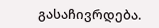გასაჩივრდება.